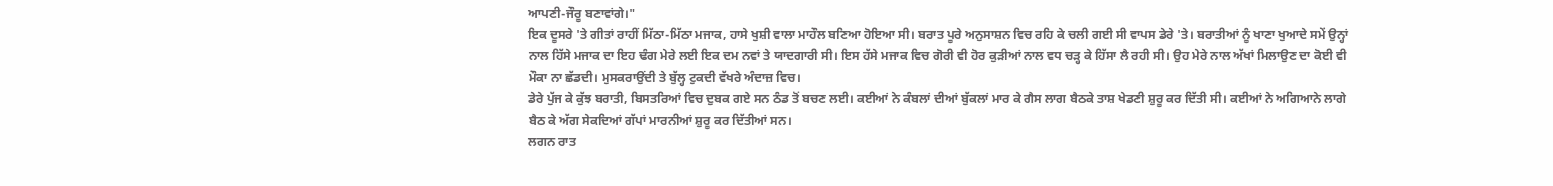ਆਪਣੀ-ਜੌਰੂ ਬਣਾਵਾਂਗੇ।"
ਇਕ ਦੂਸਰੇ 'ਤੇ ਗੀਤਾਂ ਰਾਹੀਂ ਮਿੱਠਾ-ਮਿੱਠਾ ਮਜਾਕ, ਹਾਸੇ ਖੁਸ਼ੀ ਵਾਲਾ ਮਾਹੌਲ ਬਣਿਆ ਹੋਇਆ ਸੀ। ਬਰਾਤ ਪੂਰੇ ਅਨੁਸਾਸ਼ਨ ਵਿਚ ਰਹਿ ਕੇ ਚਲੀ ਗਈ ਸੀ ਵਾਪਸ ਡੇਰੇ 'ਤੇ। ਬਰਾਤੀਆਂ ਨੂੰ ਖਾਣਾ ਖੁਆਦੇ ਸਮੇਂ ਉਨ੍ਹਾਂ ਨਾਲ ਹਿੱਸੇ ਮਜਾਕ ਦਾ ਇਹ ਢੰਗ ਮੇਰੇ ਲਈ ਇਕ ਦਮ ਨਵਾਂ ਤੇ ਯਾਦਗਾਰੀ ਸੀ। ਇਸ ਹੱਸੇ ਮਜਾਕ ਵਿਚ ਗੋਰੀ ਵੀ ਹੋਰ ਕੁੜੀਆਂ ਨਾਲ ਵਧ ਚੜ੍ਹ ਕੇ ਹਿੱਸਾ ਲੈ ਰਹੀ ਸੀ। ਉਹ ਮੇਰੇ ਨਾਲ ਅੱਖਾਂ ਮਿਲਾਉਣ ਦਾ ਕੋਈ ਵੀ ਮੌਕਾ ਨਾ ਛੱਡਦੀ। ਮੁਸਕਰਾਉਂਦੀ ਤੇ ਬੁੱਲ੍ਹ ਟੁਕਦੀ ਵੱਖਰੇ ਅੰਦਾਜ਼ ਵਿਚ।
ਡੇਰੇ ਪੁੱਜ ਕੇ ਕੁੱਝ ਬਰਾਤੀ, ਬਿਸਤਰਿਆਂ ਵਿਚ ਦੁਬਕ ਗਏ ਸਨ ਠੰਡ ਤੋਂ ਬਚਣ ਲਈ। ਕਈਆਂ ਨੇ ਕੰਬਲਾਂ ਦੀਆਂ ਬੁੱਕਲਾਂ ਮਾਰ ਕੇ ਗੈਸ ਲਾਗ ਬੈਠਕੇ ਤਾਸ਼ ਖੇਡਣੀ ਸ਼ੁਰੂ ਕਰ ਦਿੱਤੀ ਸੀ। ਕਈਆਂ ਨੇ ਅਗਿਆਨੇ ਲਾਗੇ ਬੈਠ ਕੇ ਅੱਗ ਸੇਕਦਿਆਂ ਗੱਪਾਂ ਮਾਰਨੀਆਂ ਸ਼ੁਰੂ ਕਰ ਦਿੱਤੀਆਂ ਸਨ।
ਲਗਨ ਰਾਤ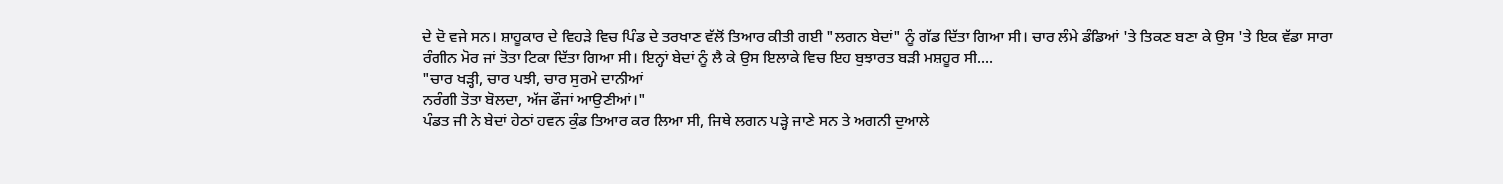ਦੇ ਦੋ ਵਜੇ ਸਨ। ਸ਼ਾਹੂਕਾਰ ਦੇ ਵਿਹੜੇ ਵਿਚ ਪਿੰਡ ਦੇ ਤਰਖਾਣ ਵੱਲੋਂ ਤਿਆਰ ਕੀਤੀ ਗਈ "ਲਗਨ ਬੇਦਾਂ" ਨੂੰ ਗੱਡ ਦਿੱਤਾ ਗਿਆ ਸੀ। ਚਾਰ ਲੰਮੇ ਡੰਡਿਆਂ 'ਤੇ ਤਿਕਣ ਬਣਾ ਕੇ ਉਸ 'ਤੇ ਇਕ ਵੱਡਾ ਸਾਰਾ ਰੰਗੀਨ ਮੋਰ ਜਾਂ ਤੋਤਾ ਟਿਕਾ ਦਿੱਤਾ ਗਿਆ ਸੀ। ਇਨ੍ਹਾਂ ਬੇਦਾਂ ਨੂੰ ਲੈ ਕੇ ਉਸ ਇਲਾਕੇ ਵਿਚ ਇਹ ਬੁਝਾਰਤ ਬੜੀ ਮਸ਼ਹੂਰ ਸੀ....
"ਚਾਰ ਖੜ੍ਹੀ, ਚਾਰ ਪਝੀ, ਚਾਰ ਸੁਰਮੇ ਦਾਨੀਆਂ
ਨਰੰਗੀ ਤੋਤਾ ਬੋਲਦਾ, ਅੱਜ ਫੌਜਾਂ ਆਉਣੀਆਂ।"
ਪੰਡਤ ਜੀ ਨੇ ਬੇਦਾਂ ਹੇਠਾਂ ਹਵਨ ਕੁੰਡ ਤਿਆਰ ਕਰ ਲਿਆ ਸੀ, ਜਿਥੇ ਲਗਨ ਪੜ੍ਹੇ ਜਾਣੇ ਸਨ ਤੇ ਅਗਨੀ ਦੁਆਲੇ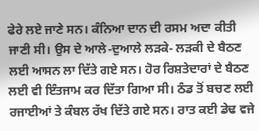ਫੇਰੇ ਲਏ ਜਾਣੇ ਸਨ। ਕੰਨਿਆ ਦਾਨ ਦੀ ਰਸਮ ਅਦਾ ਕੀਤੀ ਜਾਣੀ ਸੀ। ਉਸ ਦੇ ਆਲੇ-ਦੁਆਲੇ ਲੜਕੇ- ਲੜਕੀ ਦੇ ਬੈਠਣ ਲਈ ਆਸਨ ਲਾ ਦਿੱਤੇ ਗਏ ਸਨ। ਹੋਰ ਰਿਸ਼ਤੇਦਾਰਾਂ ਦੇ ਬੈਠਣ ਲਈ ਵੀ ਇੰਤਜਾਮ ਕਰ ਦਿੱਤਾ ਗਿਆ ਸੀ। ਠੰਡ ਤੋਂ ਬਚਣ ਲਈ ਰਜਾਈਆਂ ਤੇ ਕੰਬਲ ਰੱਖ ਦਿੱਤੇ ਗਏ ਸਨ। ਰਾਤ ਕਈ ਡੇਢ ਵਜੇ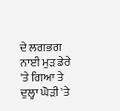ਦੇ ਲਗਭਗ ਨਾਈ ਮੁੜ ਡੇਰੇ 'ਤੇ ਗਿਆ ਤੇ ਦੁਲ੍ਹਾ ਘੋੜੀ 'ਤੇ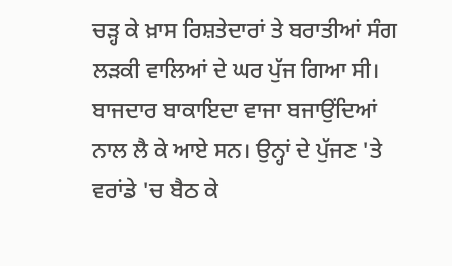ਚੜ੍ਹ ਕੇ ਖ਼ਾਸ ਰਿਸ਼ਤੇਦਾਰਾਂ ਤੇ ਬਰਾਤੀਆਂ ਸੰਗ ਲੜਕੀ ਵਾਲਿਆਂ ਦੇ ਘਰ ਪੁੱਜ ਗਿਆ ਸੀ। ਬਾਜਦਾਰ ਬਾਕਾਇਦਾ ਵਾਜਾ ਬਜਾਉਂਦਿਆਂ ਨਾਲ ਲੈ ਕੇ ਆਏ ਸਨ। ਉਨ੍ਹਾਂ ਦੇ ਪੁੱਜਣ 'ਤੇ ਵਰਾਂਡੇ 'ਚ ਬੈਠ ਕੇ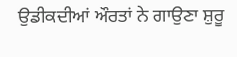ਉਡੀਕਦੀਆਂ ਔਰਤਾਂ ਨੇ ਗਾਉਣਾ ਸ਼ੁਰੂ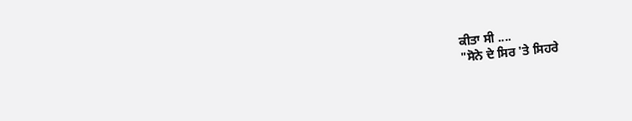ਕੀਤਾ ਸੀ ....
"ਸੋਨੇ ਦੇ ਸਿਰ 'ਤੇ ਸਿਹਰੇ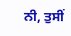ਨੀ, ਤੁਸੀਂ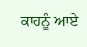ਕਾਹਨੂੰ ਆਏ